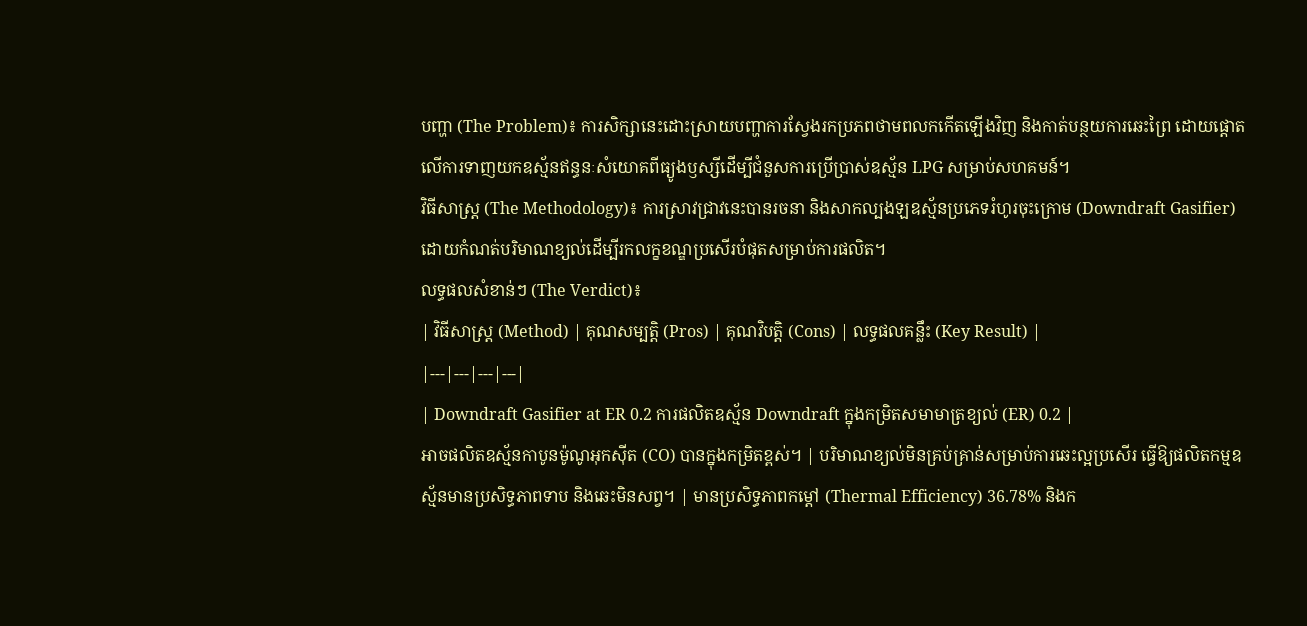បញ្ហា (The Problem)៖ ការសិក្សានេះដោះស្រាយបញ្ហាការស្វែងរកប្រភពថាមពលកកើតឡើងវិញ និងកាត់បន្ថយការឆេះព្រៃ ដោយផ្តោតលើការទាញយកឧស្ម័នឥន្ធនៈសំយោគពីធ្យូងឫស្សីដើម្បីជំនួសការប្រើប្រាស់ឧស្ម័ន LPG សម្រាប់សហគមន៍។
វិធីសាស្ត្រ (The Methodology)៖ ការស្រាវជ្រាវនេះបានរចនា និងសាកល្បងឡឧស្ម័នប្រភេទរំហូរចុះក្រោម (Downdraft Gasifier) ដោយកំណត់បរិមាណខ្យល់ដើម្បីរកលក្ខខណ្ឌប្រសើរបំផុតសម្រាប់ការផលិត។
លទ្ធផលសំខាន់ៗ (The Verdict)៖
| វិធីសាស្ត្រ (Method) | គុណសម្បត្តិ (Pros) | គុណវិបត្តិ (Cons) | លទ្ធផលគន្លឹះ (Key Result) |
|---|---|---|---|
| Downdraft Gasifier at ER 0.2 ការផលិតឧស្ម័ន Downdraft ក្នុងកម្រិតសមាមាត្រខ្យល់ (ER) 0.2 |
អាចផលិតឧស្ម័នកាបូនម៉ូណូអុកស៊ីត (CO) បានក្នុងកម្រិតខ្ពស់។ | បរិមាណខ្យល់មិនគ្រប់គ្រាន់សម្រាប់ការឆេះល្អប្រសើរ ធ្វើឱ្យផលិតកម្មឧស្ម័នមានប្រសិទ្ធភាពទាប និងឆេះមិនសព្វ។ | មានប្រសិទ្ធភាពកម្ដៅ (Thermal Efficiency) 36.78% និងក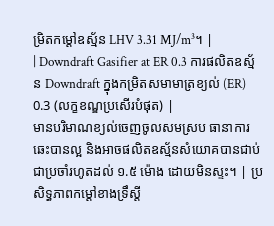ម្រិតកម្ដៅឧស្ម័ន LHV 3.31 MJ/m³។ |
| Downdraft Gasifier at ER 0.3 ការផលិតឧស្ម័ន Downdraft ក្នុងកម្រិតសមាមាត្រខ្យល់ (ER) 0.3 (លក្ខខណ្ឌប្រសើរបំផុត) |
មានបរិមាណខ្យល់ចេញចូលសមស្រប ធានាការឆេះបានល្អ និងអាចផលិតឧស្ម័នសំយោគបានជាប់ជាប្រចាំរហូតដល់ ១.៥ ម៉ោង ដោយមិនស្ទះ។ | ប្រសិទ្ធភាពកម្ដៅខាងទ្រឹស្តី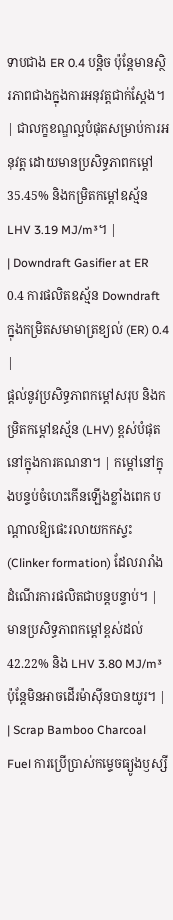ទាបជាង ER 0.4 បន្តិច ប៉ុន្តែមានស្ថិរភាពជាងក្នុងការអនុវត្តជាក់ស្តែង។ | ជាលក្ខខណ្ឌល្អបំផុតសម្រាប់ការអនុវត្ត ដោយមានប្រសិទ្ធភាពកម្ដៅ 35.45% និងកម្រិតកម្ដៅឧស្ម័ន LHV 3.19 MJ/m³។ |
| Downdraft Gasifier at ER 0.4 ការផលិតឧស្ម័ន Downdraft ក្នុងកម្រិតសមាមាត្រខ្យល់ (ER) 0.4 |
ផ្ដល់នូវប្រសិទ្ធភាពកម្ដៅសរុប និងកម្រិតកម្ដៅឧស្ម័ន (LHV) ខ្ពស់បំផុតនៅក្នុងការគណនា។ | កម្ដៅនៅក្នុងបន្ទប់ចំហេះកើនឡើងខ្លាំងពេក បណ្ដាលឱ្យផេះរលាយកកស្ទះ (Clinker formation) ដែលរារាំងដំណើរការផលិតជាបន្តបន្ទាប់។ | មានប្រសិទ្ធភាពកម្ដៅខ្ពស់ដល់ 42.22% និង LHV 3.80 MJ/m³ ប៉ុន្តែមិនអាចដើរម៉ាស៊ីនបានយូរ។ |
| Scrap Bamboo Charcoal Fuel ការប្រើប្រាស់កម្ទេចធ្យូងឫស្សី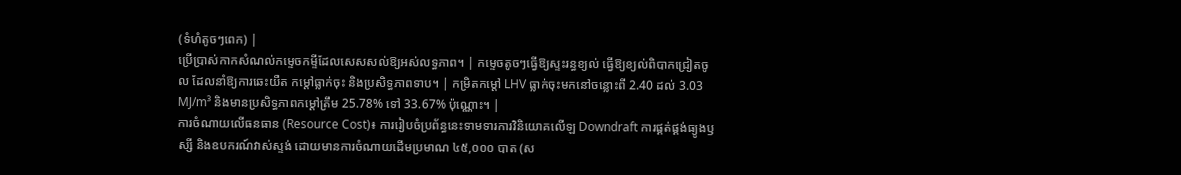(ទំហំតូចៗពេក) |
ប្រើប្រាស់កាកសំណល់កម្ទេចកម្ទីដែលសេសសល់ឱ្យអស់លទ្ធភាព។ | កម្ទេចតូចៗធ្វើឱ្យស្ទះរន្ធខ្យល់ ធ្វើឱ្យខ្យល់ពិបាកជ្រៀតចូល ដែលនាំឱ្យការឆេះយឺត កម្ដៅធ្លាក់ចុះ និងប្រសិទ្ធភាពទាប។ | កម្រិតកម្ដៅ LHV ធ្លាក់ចុះមកនៅចន្លោះពី 2.40 ដល់ 3.03 MJ/m³ និងមានប្រសិទ្ធភាពកម្ដៅត្រឹម 25.78% ទៅ 33.67% ប៉ុណ្ណោះ។ |
ការចំណាយលើធនធាន (Resource Cost)៖ ការរៀបចំប្រព័ន្ធនេះទាមទារការវិនិយោគលើឡ Downdraft ការផ្គត់ផ្គង់ធ្យូងឫស្សី និងឧបករណ៍វាស់ស្ទង់ ដោយមានការចំណាយដើមប្រមាណ ៤៥,០០០ បាត (ស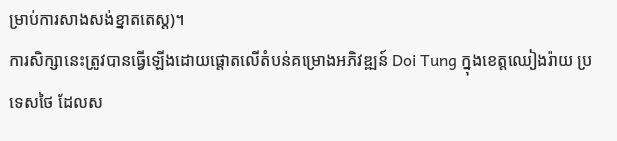ម្រាប់ការសាងសង់ខ្នាតតេស្ត)។
ការសិក្សានេះត្រូវបានធ្វើឡើងដោយផ្តោតលើតំបន់គម្រោងអភិវឌ្ឍន៍ Doi Tung ក្នុងខេត្តឈៀងរ៉ាយ ប្រទេសថៃ ដែលស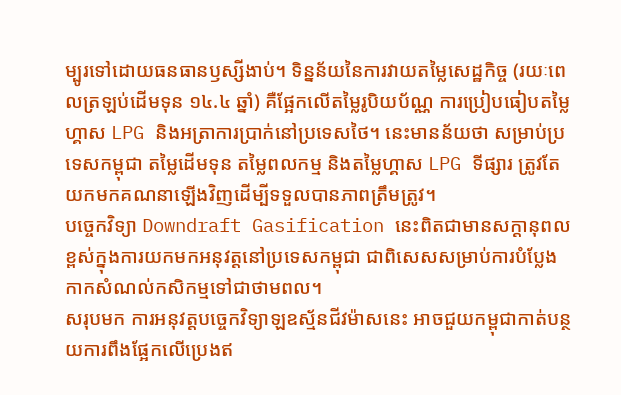ម្បូរទៅដោយធនធានឫស្សីងាប់។ ទិន្នន័យនៃការវាយតម្លៃសេដ្ឋកិច្ច (រយៈពេលត្រឡប់ដើមទុន ១៤.៤ ឆ្នាំ) គឺផ្អែកលើតម្លៃរូបិយប័ណ្ណ ការប្រៀបធៀបតម្លៃហ្គាស LPG និងអត្រាការប្រាក់នៅប្រទេសថៃ។ នេះមានន័យថា សម្រាប់ប្រទេសកម្ពុជា តម្លៃដើមទុន តម្លៃពលកម្ម និងតម្លៃហ្គាស LPG ទីផ្សារ ត្រូវតែយកមកគណនាឡើងវិញដើម្បីទទួលបានភាពត្រឹមត្រូវ។
បច្ចេកវិទ្យា Downdraft Gasification នេះពិតជាមានសក្តានុពលខ្ពស់ក្នុងការយកមកអនុវត្តនៅប្រទេសកម្ពុជា ជាពិសេសសម្រាប់ការបំប្លែងកាកសំណល់កសិកម្មទៅជាថាមពល។
សរុបមក ការអនុវត្តបច្ចេកវិទ្យាឡឧស្ម័នជីវម៉ាសនេះ អាចជួយកម្ពុជាកាត់បន្ថយការពឹងផ្អែកលើប្រេងឥ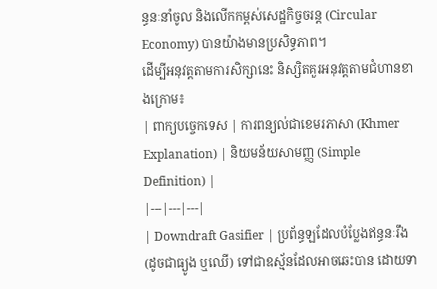ន្ធនៈនាំចូល និងលើកកម្ពស់សេដ្ឋកិច្ចចរន្ត (Circular Economy) បានយ៉ាងមានប្រសិទ្ធភាព។
ដើម្បីអនុវត្តតាមការសិក្សានេះ និស្សិតគួរអនុវត្តតាមជំហានខាងក្រោម៖
| ពាក្យបច្ចេកទេស | ការពន្យល់ជាខេមរភាសា (Khmer Explanation) | និយមន័យសាមញ្ញ (Simple Definition) |
|---|---|---|
| Downdraft Gasifier | ប្រព័ន្ធឡដែលបំប្លែងឥន្ធនៈរឹង (ដូចជាធ្យូង ឬឈើ) ទៅជាឧស្ម័នដែលអាចឆេះបាន ដោយទា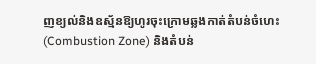ញខ្យល់និងឧស្ម័នឱ្យហូរចុះក្រោមឆ្លងកាត់តំបន់ចំហេះ (Combustion Zone) និងតំបន់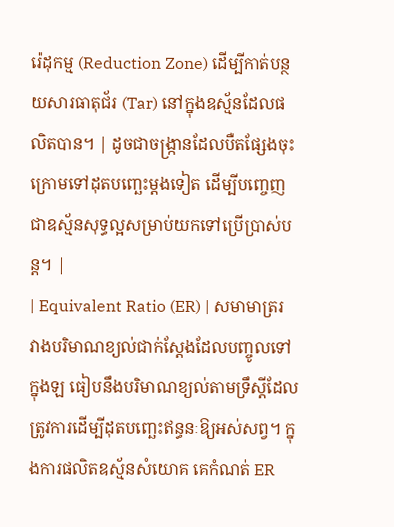រ៉េដុកម្ម (Reduction Zone) ដើម្បីកាត់បន្ថយសារធាតុជ័រ (Tar) នៅក្នុងឧស្ម័នដែលផលិតបាន។ | ដូចជាចង្ក្រានដែលបឺតផ្សែងចុះក្រោមទៅដុតបញ្ឆេះម្ដងទៀត ដើម្បីបញ្ចេញជាឧស្ម័នសុទ្ធល្អសម្រាប់យកទៅប្រើប្រាស់បន្ត។ |
| Equivalent Ratio (ER) | សមាមាត្ររវាងបរិមាណខ្យល់ជាក់ស្តែងដែលបញ្ចូលទៅក្នុងឡ ធៀបនឹងបរិមាណខ្យល់តាមទ្រឹស្តីដែលត្រូវការដើម្បីដុតបញ្ឆេះឥន្ធនៈឱ្យអស់សព្វ។ ក្នុងការផលិតឧស្ម័នសំយោគ គេកំណត់ ER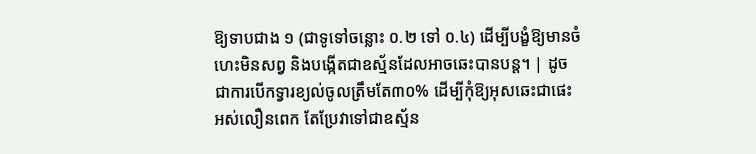ឱ្យទាបជាង ១ (ជាទូទៅចន្លោះ ០.២ ទៅ ០.៤) ដើម្បីបង្ខំឱ្យមានចំហេះមិនសព្វ និងបង្កើតជាឧស្ម័នដែលអាចឆេះបានបន្ត។ | ដូចជាការបើកទ្វារខ្យល់ចូលត្រឹមតែ៣០% ដើម្បីកុំឱ្យអុសឆេះជាផេះអស់លឿនពេក តែប្រែវាទៅជាឧស្ម័ន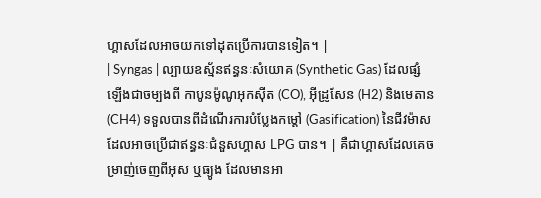ហ្គាសដែលអាចយកទៅដុតប្រើការបានទៀត។ |
| Syngas | ល្បាយឧស្ម័នឥន្ធនៈសំយោគ (Synthetic Gas) ដែលផ្សំឡើងជាចម្បងពី កាបូនម៉ូណូអុកស៊ីត (CO), អ៊ីដ្រូសែន (H2) និងមេតាន (CH4) ទទួលបានពីដំណើរការបំប្លែងកម្ដៅ (Gasification) នៃជីវម៉ាស ដែលអាចប្រើជាឥន្ធនៈជំនួសហ្គាស LPG បាន។ | គឺជាហ្គាសដែលគេចម្រាញ់ចេញពីអុស ឬធ្យូង ដែលមានអា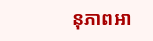នុភាពអា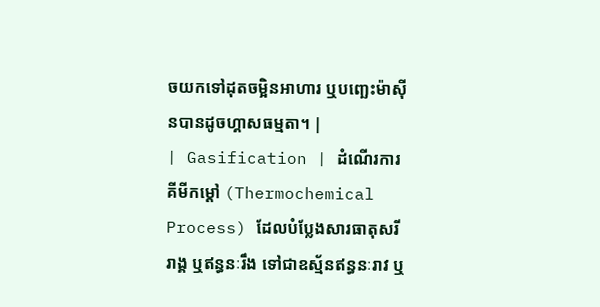ចយកទៅដុតចម្អិនអាហារ ឬបញ្ឆេះម៉ាស៊ីនបានដូចហ្គាសធម្មតា។ |
| Gasification | ដំណើរការគីមីកម្ដៅ (Thermochemical Process) ដែលបំប្លែងសារធាតុសរីរាង្គ ឬឥន្ធនៈរឹង ទៅជាឧស្ម័នឥន្ធនៈរាវ ឬ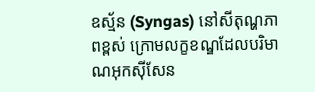ឧស្ម័ន (Syngas) នៅសីតុណ្ហភាពខ្ពស់ ក្រោមលក្ខខណ្ឌដែលបរិមាណអុកស៊ីសែន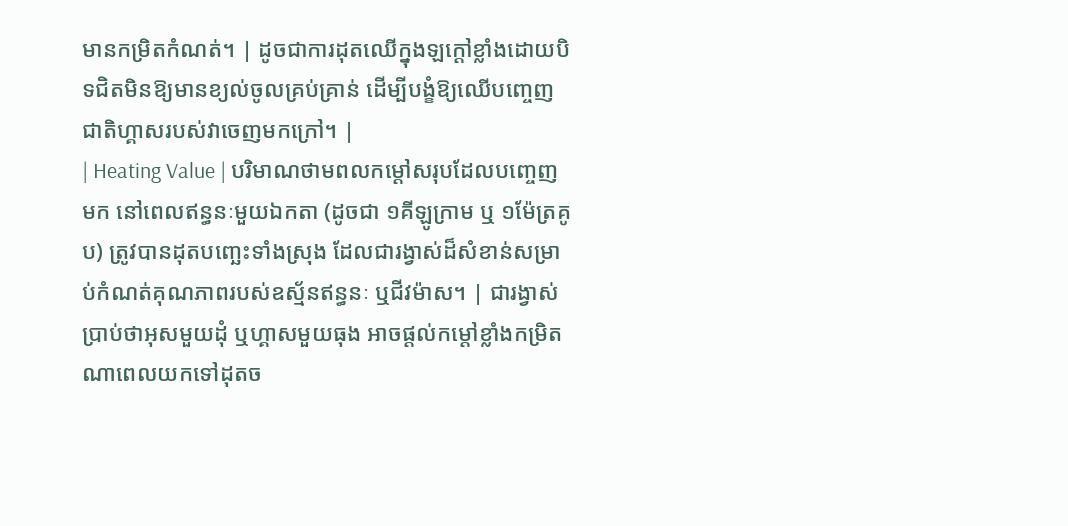មានកម្រិតកំណត់។ | ដូចជាការដុតឈើក្នុងឡក្ដៅខ្លាំងដោយបិទជិតមិនឱ្យមានខ្យល់ចូលគ្រប់គ្រាន់ ដើម្បីបង្ខំឱ្យឈើបញ្ចេញជាតិហ្គាសរបស់វាចេញមកក្រៅ។ |
| Heating Value | បរិមាណថាមពលកម្ដៅសរុបដែលបញ្ចេញមក នៅពេលឥន្ធនៈមួយឯកតា (ដូចជា ១គីឡូក្រាម ឬ ១ម៉ែត្រគូប) ត្រូវបានដុតបញ្ឆេះទាំងស្រុង ដែលជារង្វាស់ដ៏សំខាន់សម្រាប់កំណត់គុណភាពរបស់ឧស្ម័នឥន្ធនៈ ឬជីវម៉ាស។ | ជារង្វាស់ប្រាប់ថាអុសមួយដុំ ឬហ្គាសមួយធុង អាចផ្តល់កម្ដៅខ្លាំងកម្រិតណាពេលយកទៅដុតច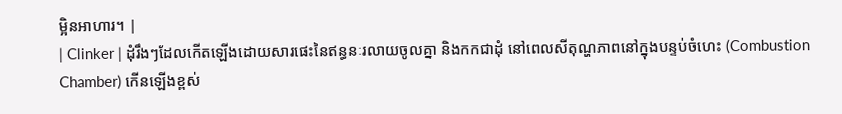ម្អិនអាហារ។ |
| Clinker | ដុំរឹងៗដែលកើតឡើងដោយសារផេះនៃឥន្ធនៈរលាយចូលគ្នា និងកកជាដុំ នៅពេលសីតុណ្ហភាពនៅក្នុងបន្ទប់ចំហេះ (Combustion Chamber) កើនឡើងខ្ពស់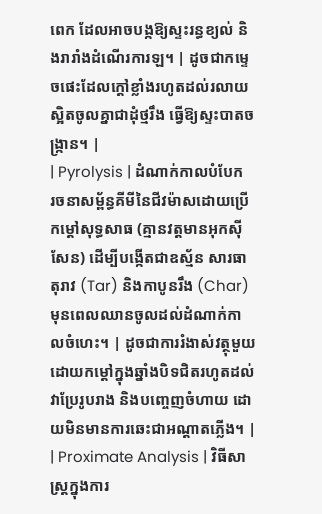ពេក ដែលអាចបង្កឱ្យស្ទះរន្ធខ្យល់ និងរារាំងដំណើរការឡ។ | ដូចជាកម្ទេចផេះដែលក្ដៅខ្លាំងរហូតដល់រលាយស្អិតចូលគ្នាជាដុំថ្មរឹង ធ្វើឱ្យស្ទះបាតចង្ក្រាន។ |
| Pyrolysis | ដំណាក់កាលបំបែករចនាសម្ព័ន្ធគីមីនៃជីវម៉ាសដោយប្រើកម្ដៅសុទ្ធសាធ (គ្មានវត្តមានអុកស៊ីសែន) ដើម្បីបង្កើតជាឧស្ម័ន សារធាតុរាវ (Tar) និងកាបូនរឹង (Char) មុនពេលឈានចូលដល់ដំណាក់កាលចំហេះ។ | ដូចជាការរំងាស់វត្ថុមួយដោយកម្ដៅក្នុងឆ្នាំងបិទជិតរហូតដល់វាប្រែរូបរាង និងបញ្ចេញចំហាយ ដោយមិនមានការឆេះជាអណ្តាតភ្លើង។ |
| Proximate Analysis | វិធីសាស្ត្រក្នុងការ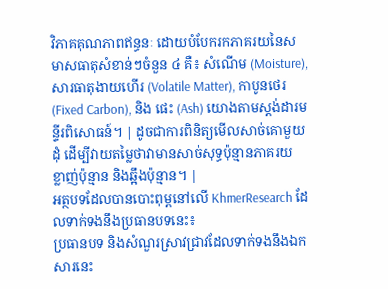វិភាគគុណភាពឥន្ធនៈ ដោយបំបែករកភាគរយនៃសមាសធាតុសំខាន់ៗចំនួន ៤ គឺ៖ សំណើម (Moisture), សារធាតុងាយហើរ (Volatile Matter), កាបូនថេរ (Fixed Carbon), និង ផេះ (Ash) យោងតាមស្តង់ដារមន្ទីរពិសោធន៍។ | ដូចជាការពិនិត្យមើលសាច់គោមួយដុំ ដើម្បីវាយតម្លៃថាវាមានសាច់សុទ្ធប៉ុន្មានភាគរយ ខ្លាញ់ប៉ុន្មាន និងឆ្អឹងប៉ុន្មាន។ |
អត្ថបទដែលបានបោះពុម្ពនៅលើ KhmerResearch ដែលទាក់ទងនឹងប្រធានបទនេះ៖
ប្រធានបទ និងសំណួរស្រាវជ្រាវដែលទាក់ទងនឹងឯកសារនេះ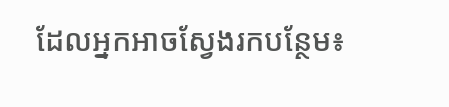ដែលអ្នកអាចស្វែងរកបន្ថែម៖